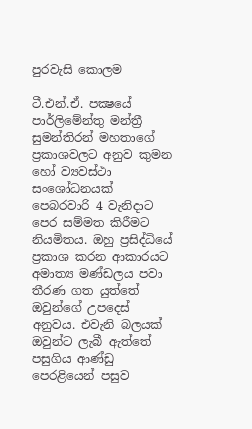පුරවැසි කොලම

ටී.එන්.ඒ. පක්‍ෂයේ පාර්ලිමේන්තු මන්ත්‍රී සුමන්තිරන් මහතාගේ ප්‍රකාශවලට අනුව කුමන හෝ ව්‍යවස්ථා සංශෝධනයක් පෙබරවාරි 4 වැනිදාට පෙර සම්මත කිරීමට නියමිතය. ඔහු ප්‍රසිද්ධියේ ප්‍රකාශ කරන ආකාරයට අමාත්‍ය මණ්ඩලය පවා තීරණ ගත යුත්තේ ඔවුන්ගේ උපදෙස් අනුවය. එවැනි බලයක් ඔවුන්ට ලැබී ඇත්තේ පසුගිය ආණ්ඩු පෙරළියෙන් පසුව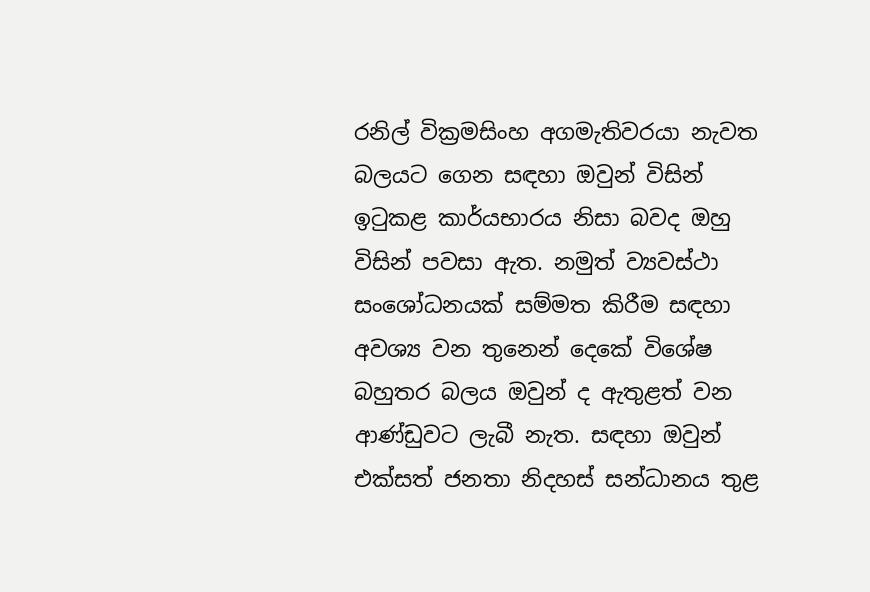රනිල් වික්‍රමසිංහ අගමැතිවරයා නැවත බලයට ගෙන සඳහා ඔවුන් විසින් ඉටුකළ කාර්යභාරය නිසා බවද ඔහු විසින් පවසා ඇත. නමුත් ව්‍යවස්ථා සංශෝධනයක් සම්මත කිරීම සඳහා අවශ්‍ය වන තුනෙන් දෙකේ විශේෂ බහුතර බලය ඔවුන් ද ඇතුළත් වන ආණ්ඩුවට ලැබී නැත. සඳහා ඔවුන් එක්සත් ජනතා නිදහස් සන්ධානය තුළ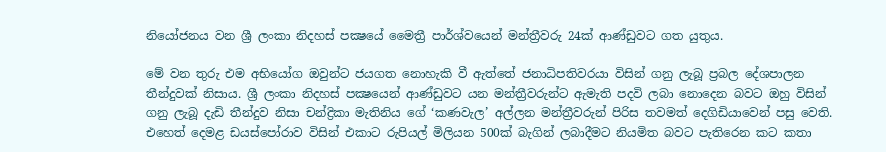නියෝජනය වන ශ්‍රී ලංකා නිදහස් පක්‍ෂයේ මෛත්‍රී පාර්ශ්වයෙන් මන්ත්‍රීවරු 24ක් ආණ්ඩුවට ගත යුතුය.

මේ වන තුරු එම අභියෝග ඔවුන්ට ජයගත නොහැකි වී ඇත්තේ ජනාධිපතිවරයා විසින් ගනු ලැබූ ප්‍රබල දේශපාලන තීන්දුවක් නිසාය. ශ්‍රී ලංකා නිදහස් පක්‍ෂයෙන් ආණ්ඩුවට යන මන්ත්‍රීවරුන්ට ඇමැති පදවි ලබා නොදෙන බවට ඔහු විසින් ගනු ලැබූ දැඩි තීන්දුව නිසා චන්ද්‍රිකා මැතිනිය ගේ ‘කණවැල’ අල්ලන මන්ත්‍රීවරුන් පිරිස තවමත් දෙගිඩියාවෙන් පසු වෙති. එහෙත් දෙමළ ඩයස්පෝරාව විසින් එකාට රුපියල් මිලියන 500ක් බැගින් ලබාදීමට නියමිත බවට පැතිරෙන කට කතා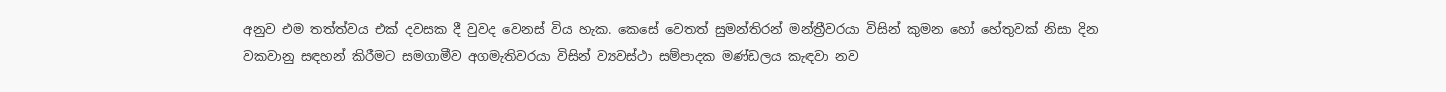අනුව එම තත්ත්වය එක් දවසක දී වුවද වෙනස් විය හැක. කෙසේ වෙතත් සුමන්තිරන් මන්ත්‍රීවරයා විසින් කුමන හෝ හේතුවක් නිසා දින වකවානු සඳහන් කිරීමට සමගාමීව අගමැතිවරයා විසින් ව්‍යවස්ථා සම්පාදක මණ්ඩලය කැඳවා නව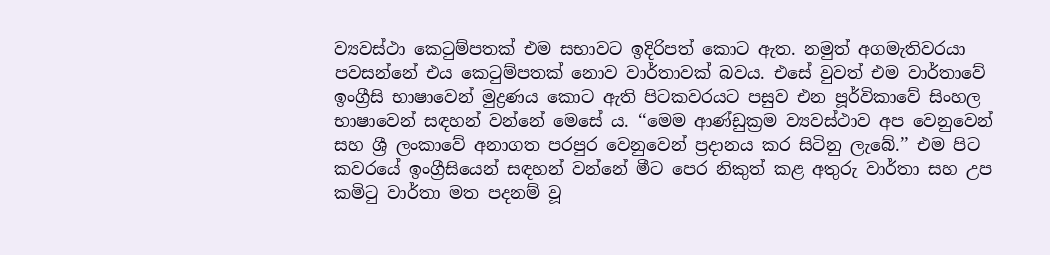ව්‍යවස්ථා කෙටුම්පතක් එම සභාවට ඉදිරිපත් කොට ඇත. නමුත් අගමැතිවරයා පවසන්නේ එය කෙටුම්පතක් නොව වාර්තාවක් බවය. එසේ වුවත් එම වාර්තාවේ ඉංග්‍රීසි භාෂාවෙන් මුද්‍රණය කොට ඇති පිටකවරයට පසුව එන පූර්විකාවේ සිංහල භාෂාවෙන් සඳහන් වන්නේ මෙසේ ය. ‘‘මෙම ආණ්ඩුක්‍රම ව්‍යවස්ථාව අප වෙනුවෙන් සහ ශ්‍රී ලංකාවේ අනාගත පරපුර වෙනුවෙන් ප්‍රදානය කර සිටිනු ලැබේ.’’ එම පිට කවරයේ ඉංග්‍රීසියෙන් සඳහන් වන්නේ මීට පෙර නිකුත් කළ අතුරු වාර්තා සහ උප කමිටු වාර්තා මත පදනම් වූ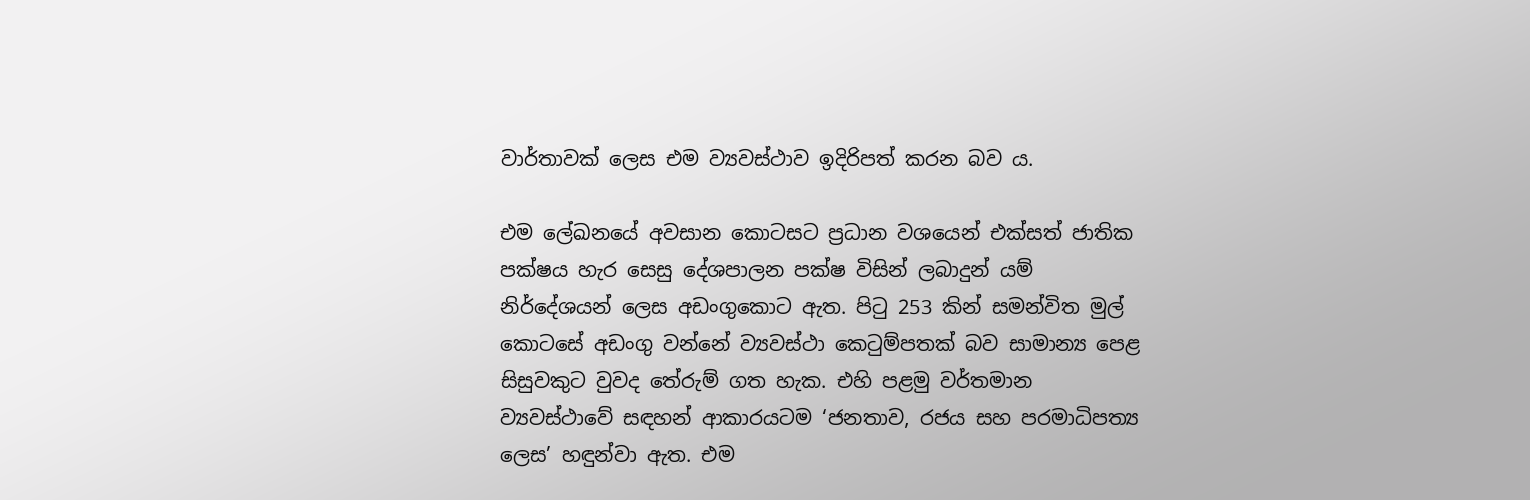වාර්තාවක් ලෙස එම ව්‍යවස්ථාව ඉදිරිපත් කරන බව ය.

එම ලේඛනයේ අවසාන කොටසට ප්‍රධාන වශයෙන් එක්සත් ජාතික පක්ෂය හැර සෙසු දේශපාලන පක්ෂ විසින් ලබාදුන් යම් නිර්දේශයන් ලෙස අඩංගුකොට ඇත. පිටු 253 කින් සමන්විත මුල් කොටසේ අඩංගු වන්නේ ව්‍යවස්ථා කෙටුම්පතක් බව සාමාන්‍ය පෙළ සිසුවකුට වුවද තේරුම් ගත හැක. එහි පළමු වර්තමාන ව්‍යවස්ථාවේ සඳහන් ආකාරයටම ‘ජනතාව, රජය සහ පරමාධිපත්‍ය ලෙස’ හඳුන්වා ඇත. එම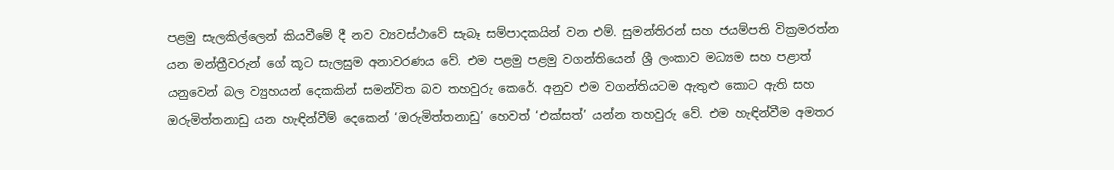පළමු සැලකිල්ලෙන් කියවීමේ දී නව ව්‍යවස්ථාවේ සැබෑ සම්පාදකයින් වන එම්. සුමන්තිරන් සහ ජයම්පති වික්‍රමරත්න යන මන්ත්‍රීවරුන් ගේ කූට සැලසුම අනාවරණය වේ. එම පළමු පළමු වගන්තියෙන් ශ්‍රී ලංකාව මධ්‍යම සහ පළාත් යනුවෙන් බල ව්‍යුහයන් දෙකකින් සමන්විත බව තහවුරු කෙරේ. අනුව එම වගන්තියටම ඇතුළු කොට ඇති සහ ඔරුමිත්තනාඩු යන හැඳින්වීම් දෙකෙන් ‘ඔරුමිත්තනාඩු’ හෙවත් ‘එක්සත්’ යන්න තහවුරු වේ. එම හැඳින්වීම අමතර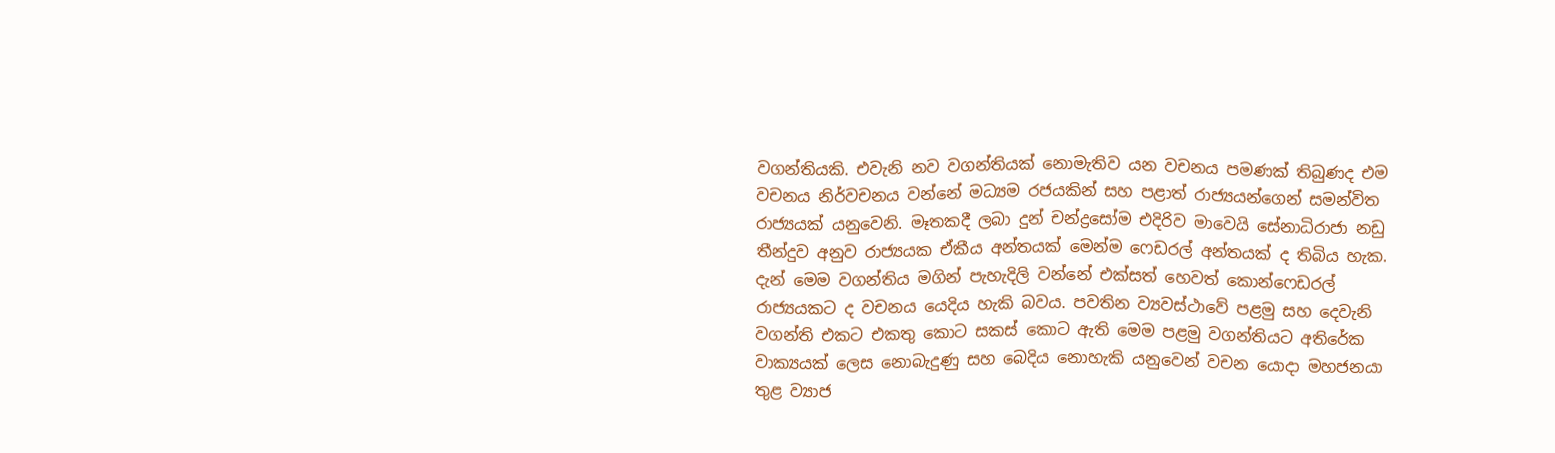වගන්තියකි. එවැනි නව වගන්තියක් නොමැතිව යන වචනය පමණක් තිබුණද එම වචනය නිර්වචනය වන්නේ මධ්‍යම රජයකින් සහ පළාත් රාජ්‍යයන්ගෙන් සමන්විත රාජ්‍යයක් යනුවෙනි. මෑතකදී ලබා දුන් චන්ද්‍රසෝම එදිරිව මාවෙයි සේනාධිරාජා නඩු තීන්දුව අනුව රාජ්‍යයක ඒකීය අන්තයක් මෙන්ම ෆෙඩරල් අන්තයක් ද තිබිය හැක. දැන් මෙම වගන්තිය මගින් පැහැදිලි වන්නේ එක්සත් හෙවත් කොන්ෆෙඩරල් රාජ්‍යයකට ද වචනය යෙදිය හැකි බවය. පවතින ව්‍යවස්ථාවේ පළමු සහ දෙවැනි වගන්ති එකට එකතු කොට සකස් කොට ඇති මෙම පළමු වගන්තියට අතිරේක වාක්‍යයක් ලෙස නොබැදුණු සහ බෙදිය නොහැකි යනුවෙන් වචන යොදා මහජනයා තුළ ව්‍යාජ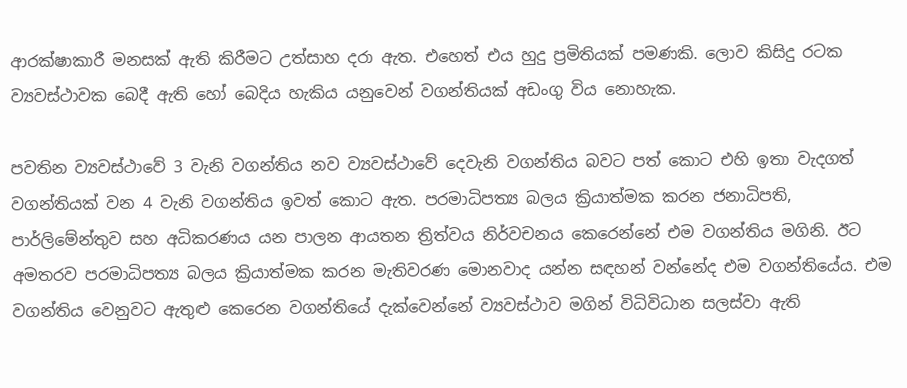ආරක්ෂාකාරී මනසක් ඇති කිරීමට උත්සාහ දරා ඇත. එහෙත් එය හුදු ප්‍රමිතියක් පමණකි. ලොව කිසිදු රටක ව්‍යවස්ථාවක බෙදී ඇති හෝ බෙදිය හැකිය යනුවෙන් වගන්තියක් අඩංගු විය නොහැක.

පවතින ව්‍යවස්ථාවේ 3 වැනි වගන්තිය නව ව්‍යවස්ථාවේ දෙවැනි වගන්තිය බවට පත් කොට එහි ඉතා වැදගත් වගන්තියක් වන 4 වැනි වගන්තිය ඉවත් කොට ඇත. පරමාධිපත්‍ය බලය ක්‍රියාත්මක කරන ජනාධිපති, පාර්ලිමේන්තුව සහ අධිකරණය යන පාලන ආයතන ත්‍රිත්වය නිර්වචනය කෙරෙන්නේ එම වගන්තිය මගිනි. ඊට අමතරව පරමාධිපත්‍ය බලය ක්‍රියාත්මක කරන මැතිවරණ මොනවාද යන්න සඳහන් වන්නේද එම වගන්තියේය. එම වගන්තිය වෙනුවට ඇතුළු කෙරෙන වගන්තියේ දැක්වෙන්නේ ව්‍යවස්ථාව මගින් විධිවිධාන සලස්වා ඇති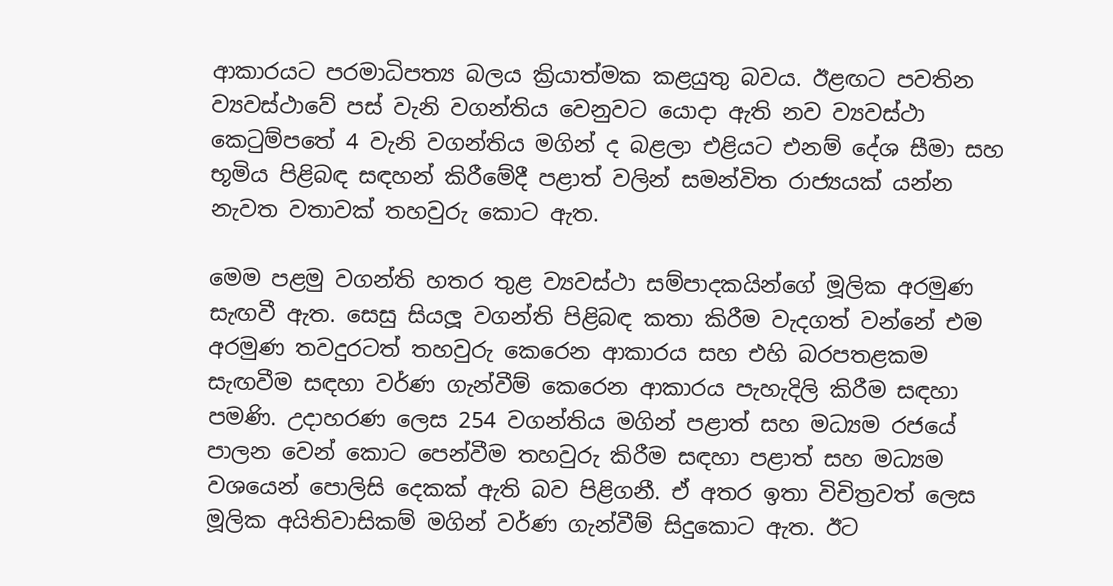ආකාරයට පරමාධිපත්‍ය බලය ක්‍රියාත්මක කළයුතු බවය. ඊළඟට පවතින ව්‍යවස්ථාවේ පස් වැනි වගන්තිය වෙනුවට යොදා ඇති නව ව්‍යවස්ථා කෙටුම්පතේ 4 වැනි වගන්තිය මගින් ද බළලා එළියට එනම් දේශ සීමා සහ භූමිය පිළිබඳ සඳහන් කිරීමේදී පළාත් වලින් සමන්විත රාජ්‍යයක් යන්න නැවත වතාවක් තහවුරු කොට ඇත.

මෙම පළමු වගන්ති හතර තුළ ව්‍යවස්ථා සම්පාදකයින්ගේ මූලික අරමුණ සැඟවී ඇත. සෙසු සියලූ වගන්ති පිළිබඳ කතා කිරීම වැදගත් වන්නේ එම අරමුණ තවදුරටත් තහවුරු කෙරෙන ආකාරය සහ එහි බරපතළකම සැඟවීම සඳහා වර්ණ ගැන්වීම් කෙරෙන ආකාරය පැහැදිලි කිරීම සඳහා පමණි. උදාහරණ ලෙස 254 වගන්තිය මගින් පළාත් සහ මධ්‍යම රජයේ පාලන වෙන් කොට පෙන්වීම තහවුරු කිරීම සඳහා පළාත් සහ මධ්‍යම වශයෙන් පොලිසි දෙකක් ඇති බව පිළිගනී. ඒ අතර ඉතා විචිත්‍රවත් ලෙස මූලික අයිතිවාසිකම් මගින් වර්ණ ගැන්වීම් සිදුකොට ඇත. ඊට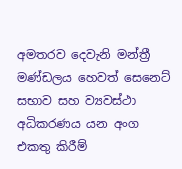අමතරව දෙවැනි මන්ත්‍රී මණ්ඩලය හෙවත් සෙනෙට් සභාව සහ ව්‍යවස්ථා අධිකරණය යන අංග එකතු කිරීම්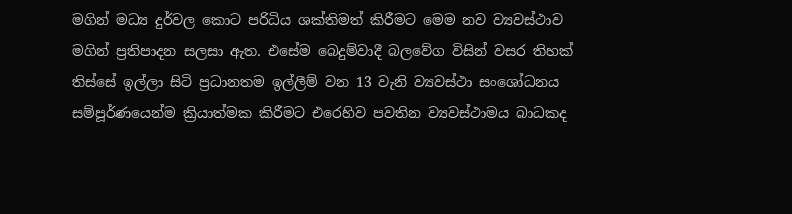මගින් මධ්‍ය දුර්වල කොට පරිධිය ශක්තිමත් කිරීමට මෙම නව ව්‍යවස්ථාව මගින් ප්‍රතිපාදන සලසා ඇත. එසේම බෙදුම්වාදී බලවේග විසින් වසර තිහක් තිස්සේ ඉල්ලා සිටි ප්‍රධානතම ඉල්ලීම් වන 13 වැනි ව්‍යවස්ථා සංශෝධනය සම්පූර්ණයෙන්ම ක්‍රියාත්මක කිරීමට එරෙහිව පවතින ව්‍යවස්ථාමය බාධකද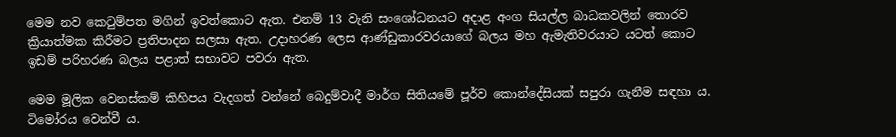මෙම නව කෙටුම්පත මගින් ඉවත්කොට ඇත. එනම් 13 වැනි සංශෝධනයට අදාළ අංග සියල්ල බාධකවලින් තොරව ක්‍රියාත්මක කිරීමට ප්‍රතිපාදන සලසා ඇත. උදාහරණ ලෙස ආණ්ඩුකාරවරයාගේ බලය මහ ඇමැතිවරයාට යටත් කොට ඉඩම් පරිහරණ බලය පළාත් සභාවට පවරා ඇත.

මෙම මූලික වෙනස්කම් කිහිපය වැදගත් වන්නේ බෙදුම්වාදී මාර්ග සිතියමේ පූර්ව කොන්දේසියක් සපුරා ගැනීම සඳහා ය. ටිමෝරය වෙන්වී ය.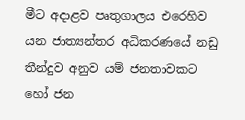මීට අදාළව පෘතුගාලය එරෙහිව යන ජාත්‍යන්තර අධිකරණයේ නඩු තීන්දුව අනුව යම් ජනතාවකට හෝ ජන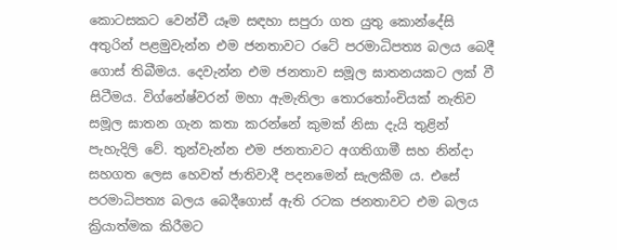කොටසකට වෙන්වී යෑම සඳහා සපුරා ගත යුතු කොන්දේසි අතුරින් පළමුවැන්න එම ජනතාවට රටේ පරමාධිපත්‍ය බලය බෙදී ගොස් තිබීමය. දෙවැන්න එම ජනතාව සමූල ඝාතනයකට ලක් වී සිටීමය. විග්නේෂ්වරන් මහා ඇමැතිලා තොරතෝංචියක් නැතිව සමූල ඝාතන ගැන කතා කරන්නේ කුමක් නිසා දැයි තුළින් පැහැදිලි වේ. තුන්වැන්න එම ජනතාවට අගතිගාමී සහ නින්දා සහගත ලෙස හෙවත් ජාතිවාදී පදනමෙන් සැලකීම ය. එසේ පරමාධිපත්‍ය බලය බෙදීගොස් ඇති රටක ජනතාවට එම බලය ක්‍රියාත්මක කිරීමට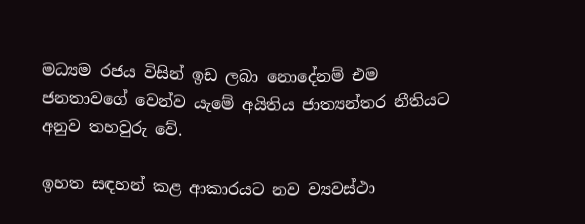මධ්‍යම රජය විසින් ඉඩ ලබා නොදේනම් එම ජනතාවගේ වෙන්ව යැමේ අයිතිය ජාත්‍යන්තර නීතියට අනුව තහවුරු වේ.

ඉහත සඳහන් කළ ආකාරයට නව ව්‍යවස්ථා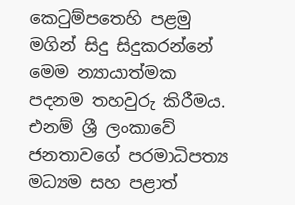කෙටුම්පතෙහි පළමු මගින් සිදු සිදුකරන්නේ මෙම න්‍යායාත්මක පදනම තහවුරු කිරීමය. එනම් ශ්‍රී ලංකාවේ ජනතාවගේ පරමාධිපත්‍ය මධ්‍යම සහ පළාත්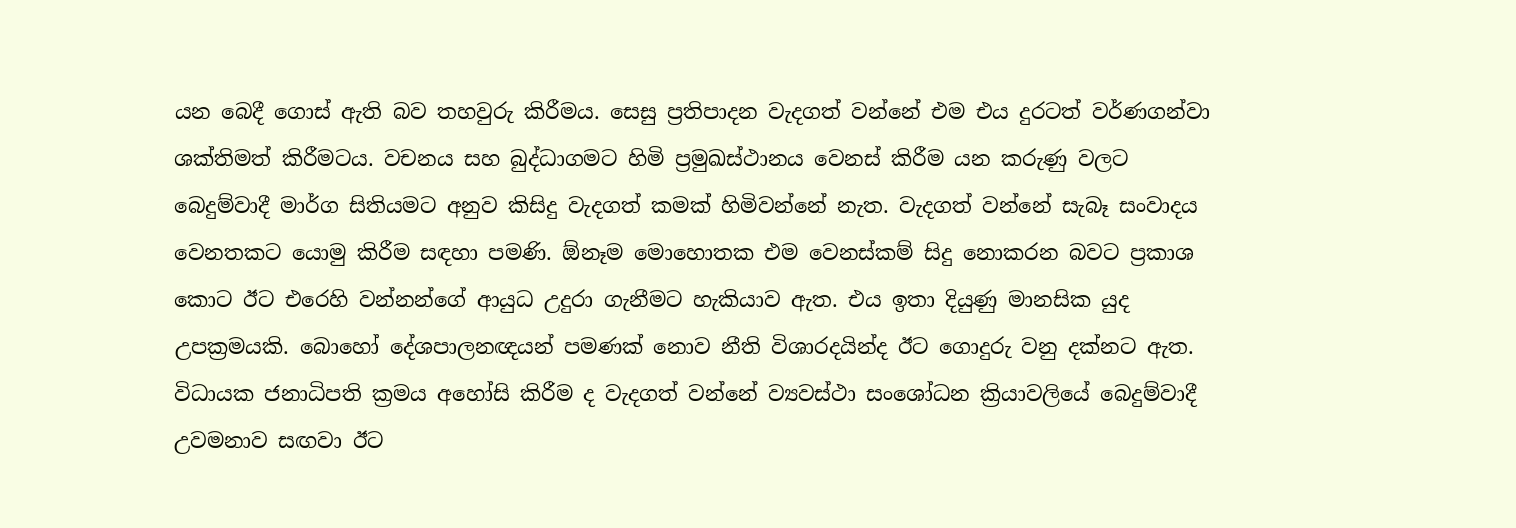යන බෙදී ගොස් ඇති බව තහවුරු කිරීමය. සෙසු ප්‍රතිපාදන වැදගත් වන්නේ එම එය දුරටත් වර්ණගන්වා ශක්තිමත් කිරීමටය. වචනය සහ බුද්ධාගමට හිමි ප්‍රමුඛස්ථානය වෙනස් කිරීම යන කරුණු වලට බෙදුම්වාදී මාර්ග සිතියමට අනුව කිසිදු වැදගත් කමක් හිමිවන්නේ නැත. වැදගත් වන්නේ සැබෑ සංවාදය වෙනතකට යොමු කිරීම සඳහා පමණි. ඕනෑම මොහොතක එම වෙනස්කම් සිදු නොකරන බවට ප්‍රකාශ කොට ඊට එරෙහි වන්නන්ගේ ආයුධ උදුරා ගැනීමට හැකියාව ඇත. එය ඉතා දියුණු මානසික යුද උපක්‍රමයකි. බොහෝ දේශපාලනඥයන් පමණක් නොව නීති විශාරදයින්ද ඊට ගොදුරු වනු දක්නට ඇත. විධායක ජනාධිපති ක්‍රමය අහෝසි කිරීම ද වැදගත් වන්නේ ව්‍යවස්ථා සංශෝධන ක්‍රියාවලියේ බෙදුම්වාදී උවමනාව සඟවා ඊට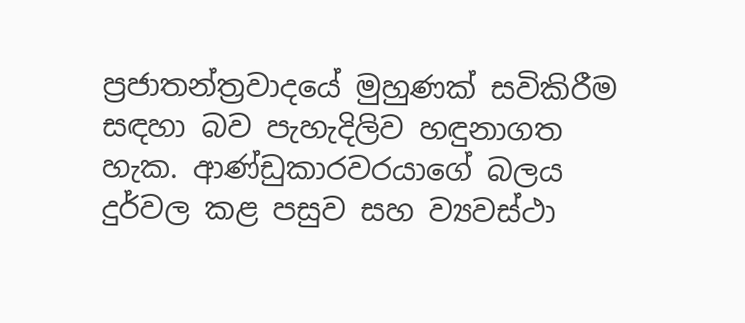ප්‍රජාතන්ත්‍රවාදයේ මුහුණක් සවිකිරීම සඳහා බව පැහැදිලිව හඳුනාගත හැක. ආණ්ඩුකාරවරයාගේ බලය දුර්වල කළ පසුව සහ ව්‍යවස්ථා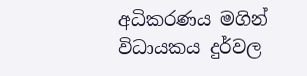අධිකරණය මගින් විධායකය දුර්වල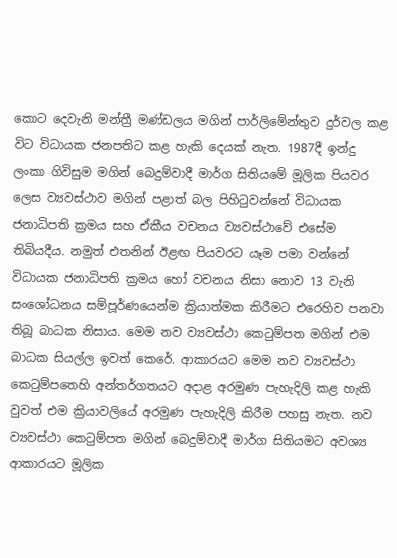කොට දෙවැනි මන්ත්‍රී මණ්ඩලය මගින් පාර්ලිමේන්තුව දුර්වල කළ විට විධායක ජනපතිට කළ හැකි දෙයක් නැත. 1987දී ඉන්දු ලංකා ගිවිසුම මගින් බෙදුම්වාදී මාර්ග සිතියමේ මූලික පියවර ලෙස ව්‍යවස්ථාව මගින් පළාත් බල පිහිටුවන්නේ විධායක ජනාධිපති ක්‍රමය සහ ඒකීය වචනය ව්‍යවස්ථාවේ එසේම තිබියදීය. නමුත් එතනින් ඊළඟ පියවරට යෑම පමා වන්නේ විධායක ජනාධිපති ක්‍රමය හෝ වචනය නිසා නොව 13 වැනි සංශෝධනය සම්පූර්ණයෙන්ම ක්‍රියාත්මක කිරීමට එරෙහිව පනවා තිබූ බාධක නිසාය. මෙම නව ව්‍යවස්ථා කෙටුම්පත මගින් එම බාධක සියල්ල ඉවත් කෙරේ. ආකාරයට මෙම නව ව්‍යවස්ථා කෙටුම්පතෙහි අන්තර්ගතයට අදාළ අරමුණ පැහැදිලි කළ හැකි වුවත් එම ක්‍රියාවලියේ අරමුණ පැහැදිලි කිරීම පහසු නැත. නව ව්‍යවස්ථා කෙටුම්පත මගින් බෙදුම්වාදී මාර්ග සිතියමට අවශ්‍ය ආකාරයට මූලික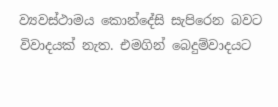ව්‍යවස්ථාමය කොන්දේසි සැපිරෙන බවට විවාදයක් නැත. එමගින් බෙදුම්වාදයට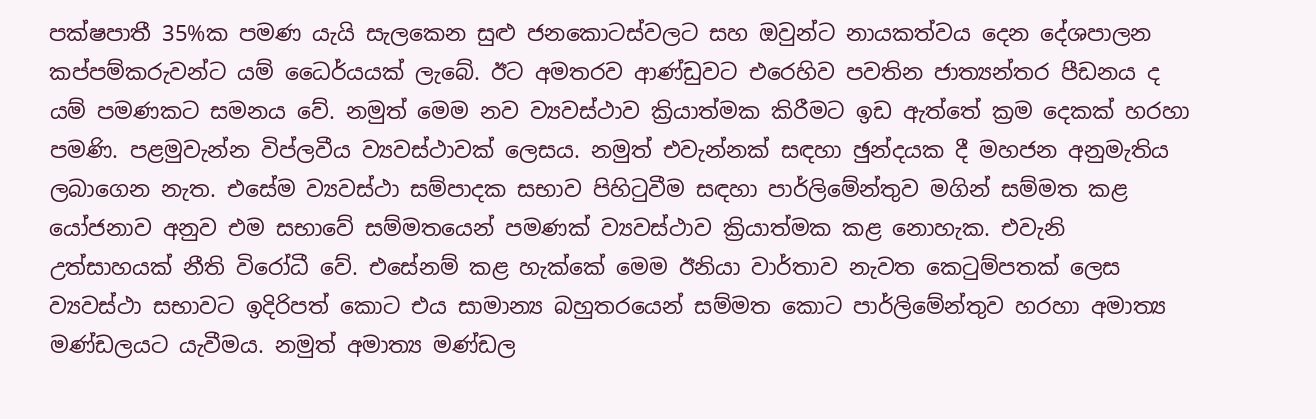පක්ෂපාතී 35%ක පමණ යැයි සැලකෙන සුළු ජනකොටස්වලට සහ ඔවුන්ට නායකත්වය දෙන දේශපාලන කප්පම්කරුවන්ට යම් ධෛර්යයක් ලැබේ. ඊට අමතරව ආණ්ඩුවට එරෙහිව පවතින ජාත්‍යන්තර පීඩනය ද යම් පමණකට සමනය වේ. නමුත් මෙම නව ව්‍යවස්ථාව ක්‍රියාත්මක කිරීමට ඉඩ ඇත්තේ ක්‍රම දෙකක් හරහා පමණි. පළමුවැන්න විප්ලවීය ව්‍යවස්ථාවක් ලෙසය. නමුත් එවැන්නක් සඳහා ඡුන්දයක දී මහජන අනුමැතිය ලබාගෙන නැත. එසේම ව්‍යවස්ථා සම්පාදක සභාව පිහිටුවීම සඳහා පාර්ලිමේන්තුව මගින් සම්මත කළ යෝජනාව අනුව එම සභාවේ සම්මතයෙන් පමණක් ව්‍යවස්ථාව ක්‍රියාත්මක කළ නොහැක. එවැනි උත්සාහයක් නීති විරෝධී වේ. එසේනම් කළ හැක්කේ මෙම ඊනියා වාර්තාව නැවත කෙටුම්පතක් ලෙස ව්‍යවස්ථා සභාවට ඉදිරිපත් කොට එය සාමාන්‍ය බහුතරයෙන් සම්මත කොට පාර්ලිමේන්තුව හරහා අමාත්‍ය මණ්ඩලයට යැවීමය. නමුත් අමාත්‍ය මණ්ඩල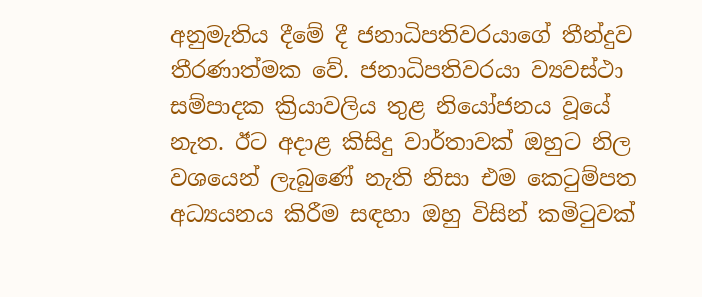අනුමැතිය දීමේ දී ජනාධිපතිවරයාගේ තීන්දුව තීරණාත්මක වේ. ජනාධිපතිවරයා ව්‍යවස්ථා සම්පාදක ක්‍රියාවලිය තුළ නියෝජනය වූයේ නැත. ඊට අදාළ කිසිදු වාර්තාවක් ඔහුට නිල වශයෙන් ලැබුණේ නැති නිසා එම කෙටුම්පත අධ්‍යයනය කිරීම සඳහා ඔහු විසින් කමිටුවක්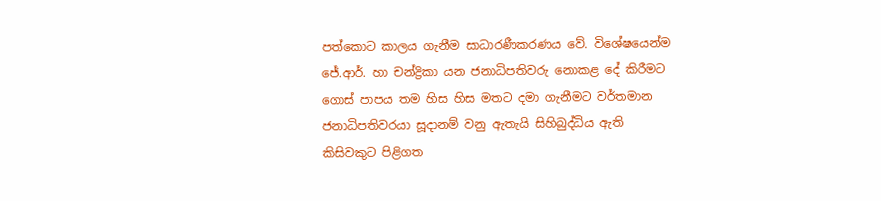පත්කොට කාලය ගැනීම සාධාරණීකරණය වේ. විශේෂයෙන්ම ජේ.ආර්. හා චන්ද්‍රිකා යන ජනාධිපතිවරු නොකළ දේ කිරීමට ගොස් පාපය තම හිස හිස මතට දමා ගැනීමට වර්තමාන ජනාධිපතිවරයා සූදානම් වනු ඇතැයි සිහිබුද්ධිය ඇති කිසිවකුට පිළිගත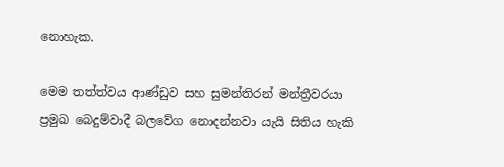නොහැක.

මෙම තත්ත්වය ආණ්ඩුව සහ සුමන්තිරන් මන්ත්‍රීවරයා ප්‍රමුඛ බෙදුම්වාදී බලවේග නොදන්නවා යැයි සිතිය හැකි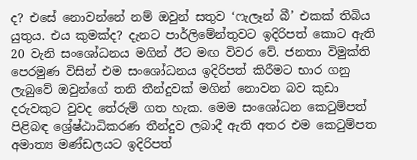ද? එසේ නොවන්නේ නම් ඔවුන් සතුව ‘ෆැලෑන් බී’ එකක් තිබිය යුතුය. එය කුමක්ද? දැනට පාර්ලිමේන්තුවට ඉදිරිපත් කොට ඇති 20 වැනි සංශෝධනය මගින් ඊට මඟ විවර වේ. ජනතා විමුක්ති පෙරමුණ විසින් එම සංශෝධනය ඉදිරිපත් කිරීමට භාර ගනු ලැබුවේ ඔවුන්ගේ තනි තීන්දුවක් මගින් නොවන බව කුඩා දරුවකුට වුවද තේරුම් ගත හැක. මෙම සංශෝධන කෙටුම්පත් පිළිබඳ ශ්‍රේෂ්ඨාධිකරණ තීන්දුව ලබාදී ඇති අතර එම කෙටුම්පත අමාත්‍ය මණ්ඩලයට ඉදිරිපත්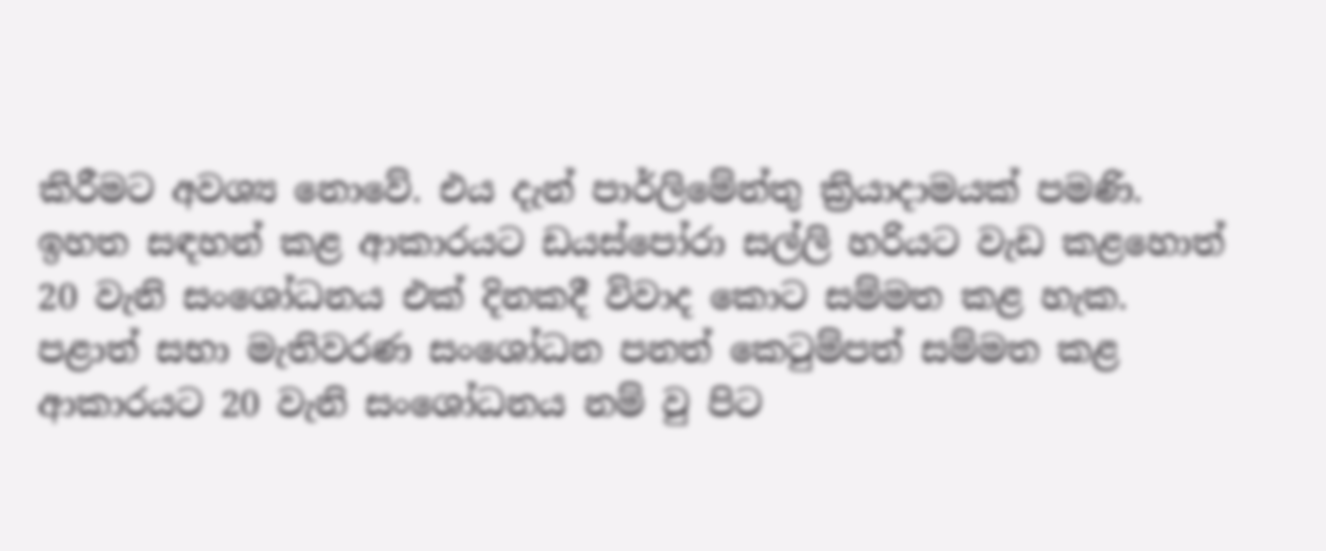කිරීමට අවශ්‍ය නොවේ. එය දැන් පාර්ලිමේන්තු ක්‍රියාදාමයක් පමණි. ඉහත සඳහන් කළ ආකාරයට ඩයස්පෝරා සල්ලි හරියට වැඩ කළහොත් 20 වැනි සංශෝධනය එක් දිනකදී විවාද කොට සම්මත කළ හැක. පළාත් සභා මැතිවරණ සංශෝධන පනත් කෙටුම්පත් සම්මත කළ ආකාරයට 20 වැනි සංශෝධනය නම් වු පිට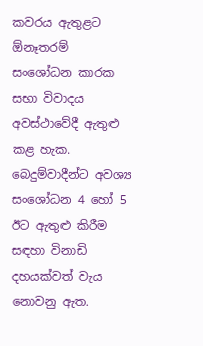කවරය ඇතුළට ඕනෑතරම් සංශෝධන කාරක සභා විවාදය අවස්ථාවේදී ඇතුළු කළ හැක. බෙදුම්වාදීන්ට අවශ්‍ය සංශෝධන 4 හෝ 5 ඊට ඇතුළු කිරීම සඳහා විනාඩි දහයක්වත් වැය නොවනු ඇත.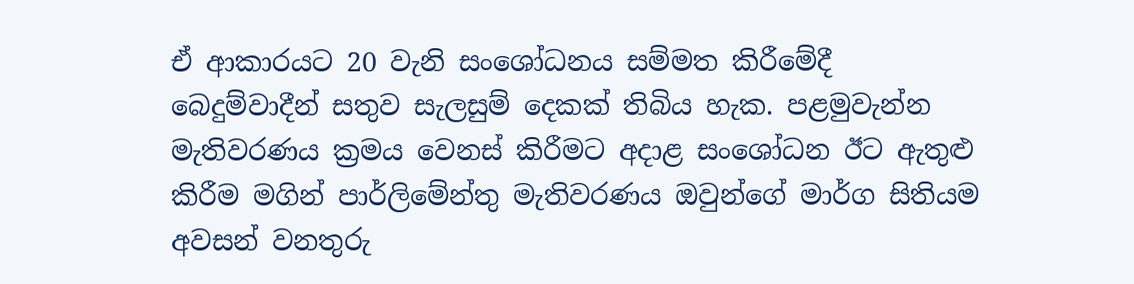ඒ ආකාරයට 20 වැනි සංශෝධනය සම්මත කිරීමේදී බෙදුම්වාදීන් සතුව සැලසුම් දෙකක් තිබිය හැක. පළමුවැන්න මැතිවරණය ක්‍රමය වෙනස් කිරීමට අදාළ සංශෝධන ඊට ඇතුළු කිරීම මගින් පාර්ලිමේන්තු මැතිවරණය ඔවුන්ගේ මාර්ග සිතියම අවසන් වනතුරු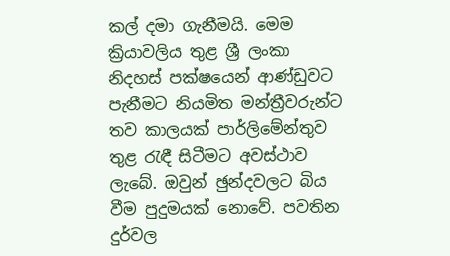කල් දමා ගැනීමයි. මෙම ක්‍රියාවලිය තුළ ශ්‍රී ලංකා නිදහස් පක්ෂයෙන් ආණ්ඩුවට පැනීමට නියමිත මන්ත්‍රීවරුන්ට තව කාලයක් පාර්ලිමේන්තුව තුළ රැඳී සිටීමට අවස්ථාව ලැබේ. ඔවුන් ඡුන්දවලට බිය වීම පුදුමයක් නොවේ. පවතින දුර්වල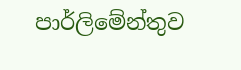පාර්ලිමේන්තුව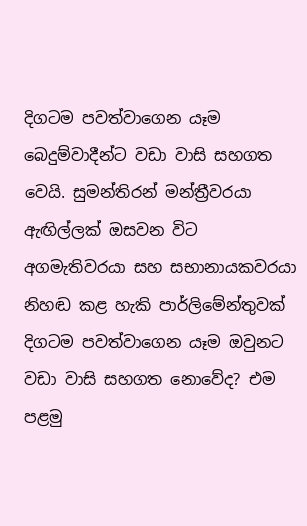දිගටම පවත්වාගෙන යෑම බෙදුම්වාදීන්ට වඩා වාසි සහගත වෙයි. සුමන්තිරන් මන්ත්‍රීවරයා ඇඟිල්ලක් ඔසවන විට අගමැතිවරයා සහ සභානායකවරයා නිහඬ කළ හැකි පාර්ලිමේන්තුවක් දිගටම පවත්වාගෙන යෑම ඔවුනට වඩා වාසි සහගත නොවේද? එම පළමු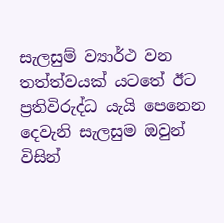සැලසුම් ව්‍යාර්ථ වන තත්ත්වයක් යටතේ ඊට ප්‍රතිවිරුද්ධ යැයි පෙනෙන දෙවැනි සැලසුම ඔවුන් විසින්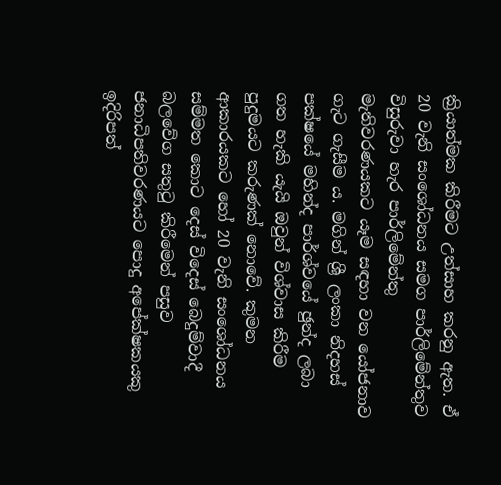ක්‍රියාත්මක කිරීමට උත්සාහ කරනු ඇත. ඒ 20 වැනි සංශෝධනය සමග පාර්ලිමේන්තුව විසුරුවා හැර පාර්ලිමේන්තු මැතිවරණයකට යෑම සඳහා වන යෝජනාව ගැට ගැසීම ය. මගින් ශ්‍රී ලංකා නිදහස් පක්ෂයේ මහින්ද පාර්ශ්වයේ ඡුන්ද ලබා ගත හැකි යැයි ඔවුන් විශ්වාස කිරීම පුදුමයට කරුණක් නොවේ. කුමන ආකාරයකට හෝ 20 වැනි සංශෝධනය සම්මත කොට දෙස් විදෙස් බෙදුම්වාදී බලවේග සතුටු කිරීමෙන් පසුව ජනාධිපතිවරණයට පොදු අපේක්ෂකයකු ඉදිරිපත්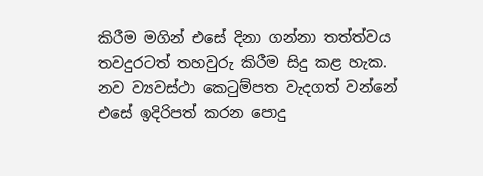කිරීම මගින් එසේ දිනා ගන්නා තත්ත්වය තවදුරටත් තහවුරු කිරීම සිදු කළ හැක. නව ව්‍යවස්ථා කෙටුම්පත වැදගත් වන්නේ එසේ ඉදිරිපත් කරන පොදු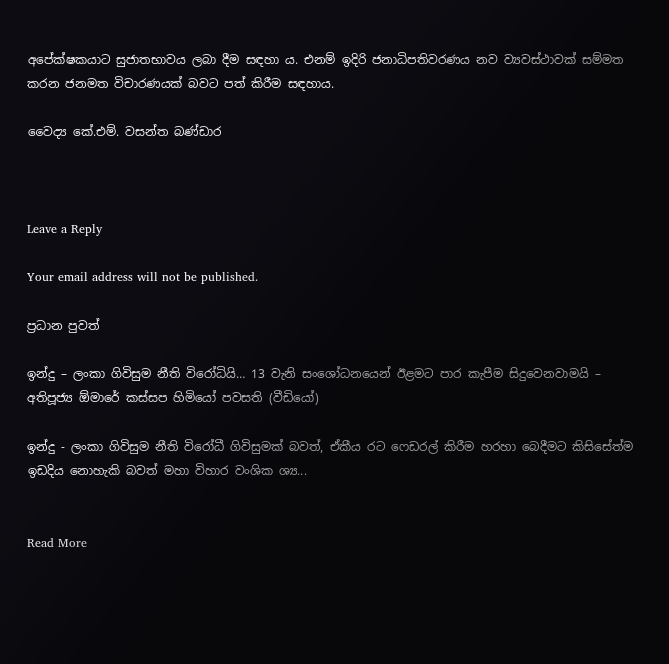අපේක්ෂකයාට සුජාතභාවය ලබා දීම සඳහා ය. එනම් ඉදිරි ජනාධිපතිවරණය නව ව්‍යවස්ථාවක් සම්මත කරන ජනමත විචාරණයක් බවට පත් කිරීම සඳහාය.

වෛද්‍ය කේ.එම්. වසන්ත බණ්ඩාර



Leave a Reply

Your email address will not be published.

ප්‍රධාන පුවත්

ඉන්දු – ලංකා ගිවිසුම නීති විරෝධියි… 13 වැනි සංශෝධනයෙන් ඊළමට පාර කැපීම සිදුවෙනවාමයි – අතිපූජ්‍ය ඕමාරේ කස්සප හිමියෝ පවසති (වීඩියෝ)

ඉන්දු - ලංකා ගිවිසුම නීති විරෝධී ගිවිසුමක් බවත්, ඒකීය රට ෆෙඩරල් කිරීම හරහා බෙදීමට කිසිසේත්ම ඉඩදිය නොහැකි බවත් මහා විහාර වංශික ශ්‍ය...


Read More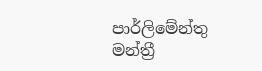පාර්ලිමේන්තු මන්ත්‍රී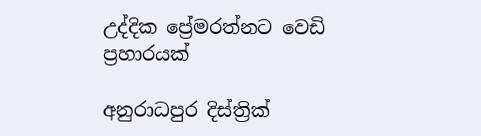උද්දික ප්‍රේමරත්නට වෙඩි ප්‍රහාරයක්

අනුරාධපුර දිස්ත්‍රික්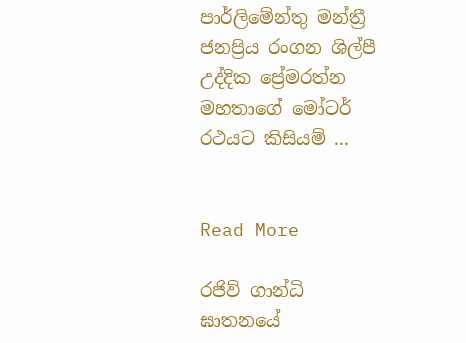පාර්ලිමේන්තු මන්ත්‍රී ජනප්‍රිය රංගන ශිල්පී උද්දික ප්‍රේමරත්න මහතාගේ මෝටර් රථයට කිසියම් ...


Read More

රජිව් ගාන්ධි ඝාතනයේ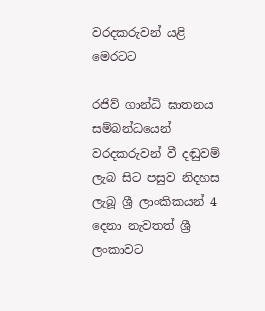වරදකරුවන් යළි මෙරටට

රජිව් ගාන්ධි ඝාතනය සම්බන්ධයෙන් වරදකරුවන් වී දඬුවම් ලැබ සිට පසුව නිදහස ලැබූ ශ්‍රී ලාංකිකයන් 4 දෙනා නැවතත් ශ්‍රී ලංකාවට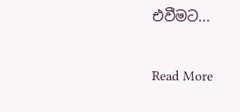එවීමට...


Read More